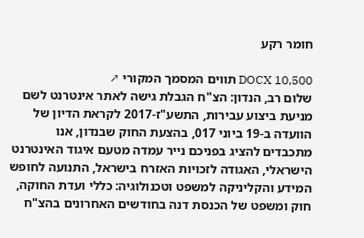חומר רקע

DOCX 10,500 תווים המסמך המקורי ↗
שלום רב, הנדון: הצ"ח הגבלת גישה לאתר אינטרנט לשם מניעת ביצוע עבירות, התשע"ז-2017 לקראת הדיון של הוועדה ב-19 ביוני 017, בהצעת החוק שבנדון, אנו מתכבדים להציג בפניכם נייר עמדה מטעם איגוד האינטרנט הישראלי, האגודה לזכויות האזרח בישראל, התנועה לחופש המידע והקליניקה למשפט וטכנולוגיה: כללי ועדת החוקה, חוק ומשפט של הכנסת דנה בחודשים האחרונים בהצ"ח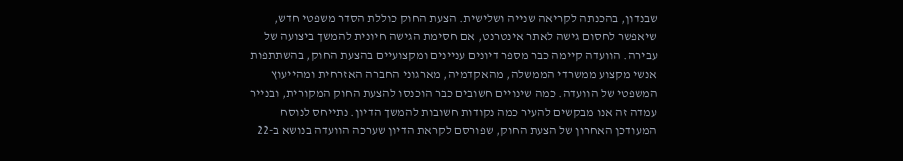שבנדון, בהכנתה לקריאה שנייה ושלישית. הצעת החוק כוללת הסדר משפטי חדש, שיאפשר לחסום גישה לאתר אינטרנט, אם חסימת הגישה חיונית להמשך ביצועה של עבירה. הוועדה קיימה כבר מספר דיונים עניינים ומקצועיים בהצעת החוק, בהשתתפות אנשי מקצוע ממשרדי הממשלה, מהאקדמיה, מארגוני החברה האזרחית ומהייעוץ המשפטי של הוועדה. כמה שינויים חשובים כבר הוכנסו להצעת החוק המקורית, ובנייר עמדה זה אנו מבקשים להעיר כמה נקודות חשובות להמשך הדיון. נתייחס לנוסח המעודכן האחרון של הצעת החוק, שפורסם לקראת הדיון שערכה הוועדה בנושא ב-22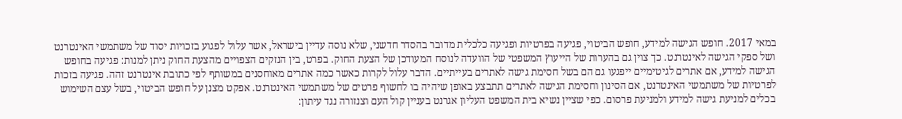במאי 2017. חופש הגישה למידע, חופש הביטוי, פגיעה בפרטיות ופגיעה כלכלית מדובר בהסדר חדשני, שלא נוסה עדיין בישראל, אשר עלול לפגוע בזכויות יסוד של משתמשי האינטרנט ושל ספקי הגישה לאינטרנט. כך צוין גם בהערות של הייעוץ המשפטי של הוועדה לנוסח המעודכן של הצעת החוק. בפרט, בין הנזקים הצפויים מהצעת החוק ניתן למנות: פגיעה בחופש הגישה למידע, אם אתרים לגיטימיים ייפגעו גם הם בשל חסימת גישה לאתרים בעייתיים. הדבר עלול לקרות כאשר כמה אתרים מאוחסנים במשותף לפי כתובת אינטרנט זהה. פגיעה בזכות לפרטיות של משתמשי האינטרנט, אם הסינון וחסימת הגישה לאתרים תתבצע באופן שיהיה בו לחשוף פרטים של משתמשי האינטרנט. אפקט מצנן על חופש הביטוי, בשל עצם השימוש בכלים למניעת גישה למידע ולמניעת פרסום. כפי שציין נשיא בית המשפט העליון אגרנט בעניין קול העם וצנזורה נגד עיתון: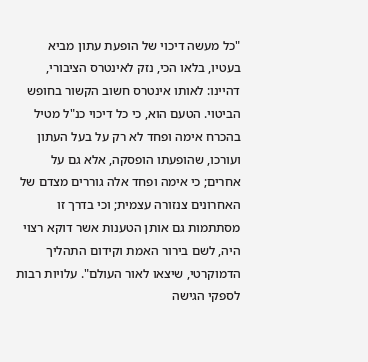"כל מעשה דיכוי של הופעת עתון מביא בעטיו, בלאו הכי, נזק לאינטרס הציבורי, דהיינו: לאותו אינטרס חשוב הקשור בחופש הביטוי. הטעם הוא, כי כל דיכוי כנ"ל מטיל בהכרח אימה ופחד לא רק על בעל העתון ועורכו, שהופעתו הופסקה, אלא גם על אחרים; כי אימה ופחד אלה גוררים מצדם של האחרונים צנזורה עצמית; וכי בדרך זו מסתתמות גם אותן הטענות אשר דוקא רצוי היה, לשם בירור האמת וקידום התהליך הדמוקרטי, שיצאו לאור העולם". עלויות רבות לספקי הגישה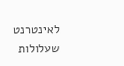לאינטרנט שעלולות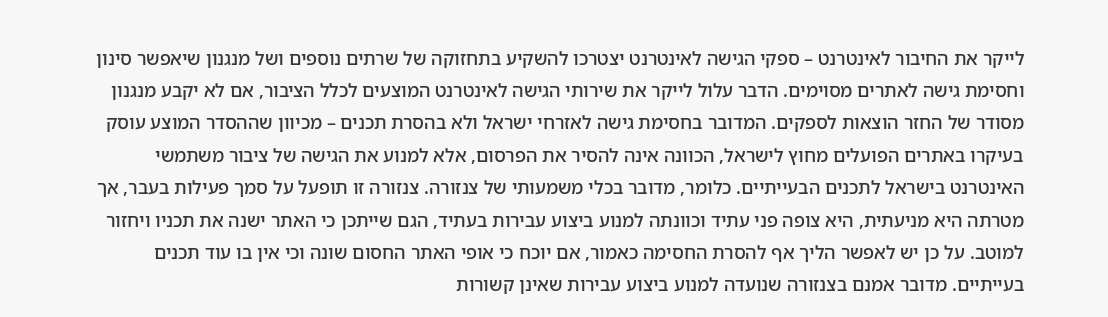לייקר את החיבור לאינטרנט – ספקי הגישה לאינטרנט יצטרכו להשקיע בתחזוקה של שרתים נוספים ושל מנגנון שיאפשר סינון וחסימת גישה לאתרים מסוימים. הדבר עלול לייקר את שירותי הגישה לאינטרנט המוצעים לכלל הציבור, אם לא יקבע מנגנון מסודר של החזר הוצאות לספקים. המדובר בחסימת גישה לאזרחי ישראל ולא בהסרת תכנים – מכיוון שההסדר המוצע עוסק בעיקרו באתרים הפועלים מחוץ לישראל, הכוונה אינה להסיר את הפרסום, אלא למנוע את הגישה של ציבור משתמשי האינטרנט בישראל לתכנים הבעייתיים. כלומר, מדובר בכלי משמעותי של צנזורה. צנזורה זו תופעל על סמך פעילות בעבר, אך מטרתה היא מניעתית, היא צופה פני עתיד וכוונתה למנוע ביצוע עבירות בעתיד, הגם שייתכן כי האתר ישנה את תכניו ויחזור למוטב. על כן יש לאפשר הליך אף להסרת החסימה כאמור, אם יוכח כי אופי האתר החסום שונה וכי אין בו עוד תכנים בעייתיים. מדובר אמנם בצנזורה שנועדה למנוע ביצוע עבירות שאינן קשורות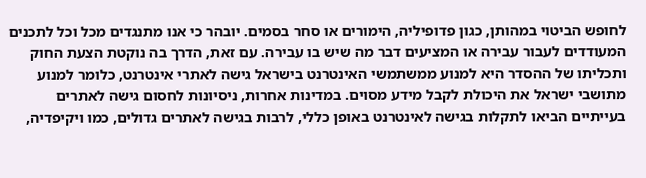לחופש הביטוי במהותן, כגון פדופיליה, הימורים או סחר בסמים. יובהר כי אנו מתנגדים מכל וכל לתכנים המעודדים לעבור עבירה או המציעים דבר מה שיש בו עבירה. עם זאת, הדרך בה נוקטת הצעת החוק ותכליתו של ההסדר היא למנוע ממשתמשי האינטרנט בישראל גישה לאתרי אינטרנט, כלומר למנוע מתושבי ישראל את היכולת לקבל מידע מסוים. במדינות אחרות, ניסיונות לחסום גישה לאתרים בעייתיים הביאו לתקלות בגישה לאינטרנט באופן כללי, לרבות בגישה לאתרים גדולים, כמו ויקיפדיה,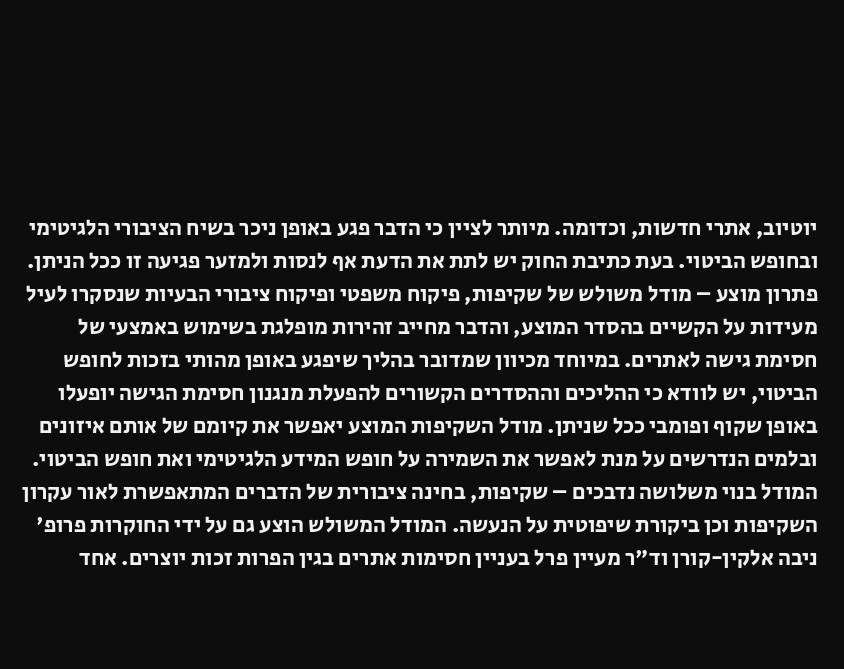יוטיוב, אתרי חדשות, וכדומה. מיותר לציין כי הדבר פגע באופן ניכר בשיח הציבורי הלגיטימי ובחופש הביטוי. בעת כתיבת החוק יש לתת את הדעת אף לנסות ולמזער פגיעה זו ככל הניתן. פתרון מוצע – מודל משולש של שקיפות, פיקוח משפטי ופיקוח ציבורי הבעיות שנסקרו לעיל מעידות על הקשיים בהסדר המוצע, והדבר מחייב זהירות מופלגת בשימוש באמצעי של חסימת גישה לאתרים. במיוחד מכיוון שמדובר בהליך שיפגע באופן מהותי בזכות לחופש הביטוי, יש לוודא כי ההליכים וההסדרים הקשורים להפעלת מנגנון חסימת הגישה יופעלו באופן שקוף ופומבי ככל שניתן. מודל השקיפות המוצע יאפשר את קיומם של אותם איזונים ובלמים הנדרשים על מנת לאפשר את השמירה על חופש המידע הלגיטימי ואת חופש הביטוי. המודל בנוי משלושה נדבכים – שקיפות, בחינה ציבורית של הדברים המתאפשרת לאור עקרון השקיפות וכן ביקורת שיפוטית על הנעשה. המודל המשולש הוצע גם על ידי החוקרות פרופ' ניבה אלקין-קורן וד"ר מעיין פרל בעניין חסימות אתרים בגין הפרות זכות יוצרים. אחד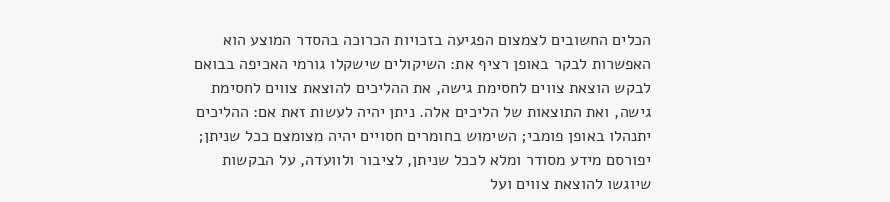הכלים החשובים לצמצום הפגיעה בזכויות הכרוכה בהסדר המוצע הוא האפשרות לבקר באופן רציף את: השיקולים שישקלו גורמי האכיפה בבואם לבקש הוצאת צווים לחסימת גישה, את ההליכים להוצאת צווים לחסימת גישה, ואת התוצאות של הליכים אלה. ניתן יהיה לעשות זאת אם: ההליכים יתנהלו באופן פומבי; השימוש בחומרים חסויים יהיה מצומצם ככל שניתן; יפורסם מידע מסודר ומלא לככל שניתן, לציבור ולוועדה, על הבקשות שיוגשו להוצאת צווים ועל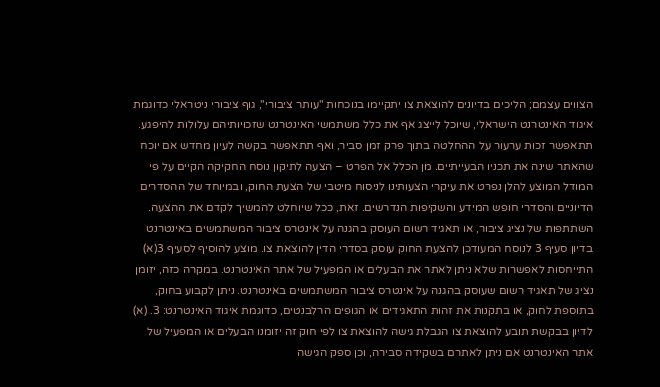הצווים עצמם; הליכים בדיונים להוצאת צו יתקיימו בנוכחות "עותר ציבורי", גוף ציבורי ניטראלי כדוגמת איגוד האינטרנט הישראלי, שיוכל לייצג אף את כלל משתמשי האינטרנט שזכויותיהם עלולות להיפגע. תתאפשר זכות ערעור על ההחלטה בתוך פרק זמן סביר, ואף תתאפשר בקשה לעיון מחדש אם יוכח שהאתר שינה את תכניו הבעייתיים. מן הכלל אל הפרט – הצעה לתיקון נוסח החקיקה הקיים על פי המודל המוצע להלן נפרט את עיקרי הצעותינו לניסוח מיטבי של הצעת החוק, ובמיוחד של ההסדרים הדיוניים והסדרי חופש המידע והשקיפות הנדרשים. זאת, ככל שיוחלט להמשיך לקדם את ההצעה. השתתפות של נציג ציבור, או תאגיד רשום העוסק בהגנה על אינטרס ציבור המשתמשים באינטרנט בדיון סעיף 3 לנוסח המעודכן להצעת החוק עוסק בסדרי הדין להוצאת צו. מוצע להוסיף לסעיף 3(א) התייחסות לאפשרות שלא ניתן לאתר את הבעלים או המפעיל של אתר האינטרנט. במקרה כזה, יזומן נציג של תאגיד רשום שעוסק בהגנה על אינטרס ציבור המשתמשים באינטרנט. ניתן לקבוע בחוק, בתוספת לחוק, או בתקנות את זהות התאגידים או הגופים הרלבנטים, כדוגמת איגוד האינטרנט: 3. (א) לדיון בבקשת תובע להוצאת צו הגבלת גישה להוצאת צו לפי חוק זה יזומנו הבעלים או המפעיל של אתר האינטרנט אם ניתן לאתרם בשקידה סבירה, וכן ספק הגישה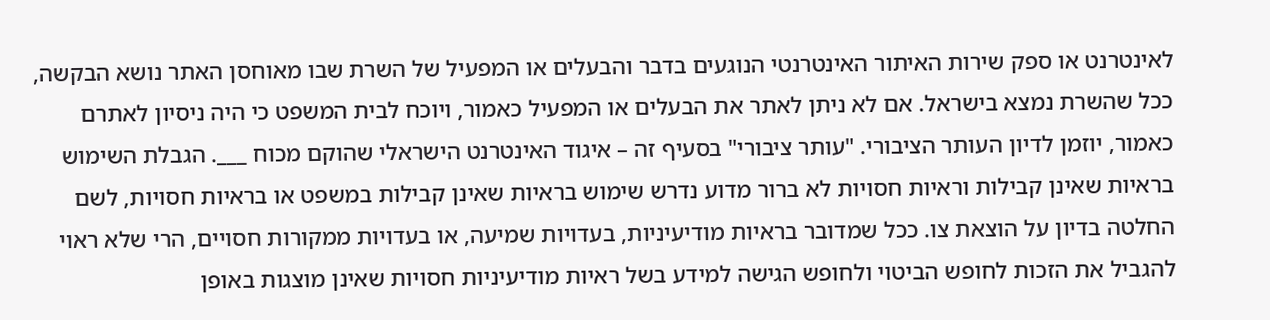לאינטרנט או ספק שירות האיתור האינטרנטי הנוגעים בדבר והבעלים או המפעיל של השרת שבו מאוחסן האתר נושא הבקשה, ככל שהשרת נמצא בישראל. אם לא ניתן לאתר את הבעלים או המפעיל כאמור, ויוכח לבית המשפט כי היה ניסיון לאתרם כאמור, יוזמן לדיון העותר הציבורי. "עותר ציבורי" בסעיף זה – איגוד האינטרנט הישראלי שהוקם מכוח ___. הגבלת השימוש בראיות שאינן קבילות וראיות חסויות לא ברור מדוע נדרש שימוש בראיות שאינן קבילות במשפט או בראיות חסויות, לשם החלטה בדיון על הוצאת צו. ככל שמדובר בראיות מודיעיניות, בעדויות שמיעה, או בעדויות ממקורות חסויים, הרי שלא ראוי להגביל את הזכות לחופש הביטוי ולחופש הגישה למידע בשל ראיות מודיעיניות חסויות שאינן מוצגות באופן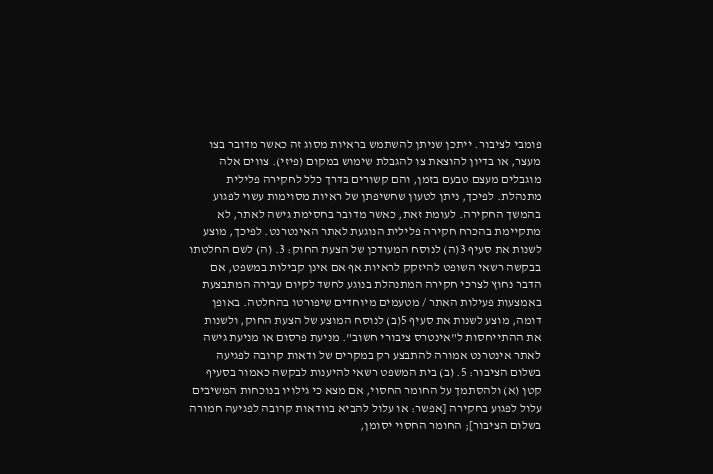פומבי לציבור. ייתכן שניתן להשתמש בראיות מסוג זה כאשר מדובר בצו מעצר, או בדיון להוצאת צו להגבלת שימוש במקום (פיזי). צווים אלה מוגבלים מעצם טבעם בזמן, והם קשורים בדרך כלל לחקירה פלילית מתנהלת. לפיכך, ניתן לטעון שחשיפתן של ראיות מסוימות עשוי לפגוע בהמשך החקירה. לעומת זאת, כאשר מדובר בחסימת גישה לאתר, לא מתקיימת בהכרח חקירה פלילית הנוגעת לאתר האינטרנט. לפיכך, מוצע לשנות את סעיף 3(ה) לנוסח המעודכן של הצעת החוק: 3. (ה) לשם החלטתו בבקשה רשאי השופט להיזקק לראיות אף אם אינן קבילות במשפט, אם הדבר נחוץ לצרכי חקירה המתנהלת בנוגע לחשד לקיום עבירה המתבצעת באמצעות פעילות האתר / מטעמים מיוחדים שיפורטו בהחלטה. באופן דומה, מוצע לשנות את סעיף 5(ב) לנוסח המוצע של הצעת החוק, ולשנות את ההתייחסות ל"אינטרס ציבורי חשוב". מניעת פרסום או מניעת גישה לאתר אינטרנט אמורה להתבצע רק במקרים של ודאות קרובה לפגיעה בשלום הציבור: 5. (ב) בית המשפט רשאי להיענות לבקשה כאמור בסעיף קטן (א) ולהסתמך על החומר החסוי, אם מצא כי גילויו בנוכחות המשיבים עלול לפגוע בחקירה [אפשר: או עלול להביא בוודאות קרובה לפגיעה חמורה בשלום הציבור]; החומר החסוי יסומן,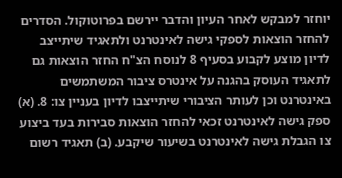יוחזר למבקש לאחר העיון והדבר יירשם בפרוטוקול. הסדרים להחזר הוצאות לספקי גישה לאינטרנט ולתאגיד שיתייצב לדיון מוצע לקבוע בסעיף 8 לנוסח הצ"ח החזר הוצאות גם לתאגיד העוסק בהגנה על אינטרס ציבור המשתמשים באינטרנט וכן לעותר הציבורי שיתייצבו לדיון בעניין צו: 8. (א) ספק גישה לאינטרנט זכאי להחזר הוצאות סבירות בעד ביצוע צו הגבלת גישה לאינטרנט בשיעור שיקבע. (ב) תאגיד רשום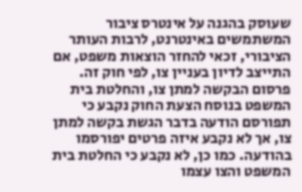שעוסק בהגנה על אינטרס ציבור המשתמשים באינטרנט, לרבות העותר הציבורי, זכאי להחזר הוצאות משפט, אם התייצב לדיון בעניין צו, לפי חוק זה. פרסום הבקשה למתן צו, והחלטת בית המשפט בנוסח הצעת החוק נקבע כי תפורסם הודעה בדבר הגשת בקשה למתן צו, אך לא נקבע איזה פרטים יפורסמו בהודעה. כמו כן, לא נקבע כי החלטת בית המשפט והצו עצמו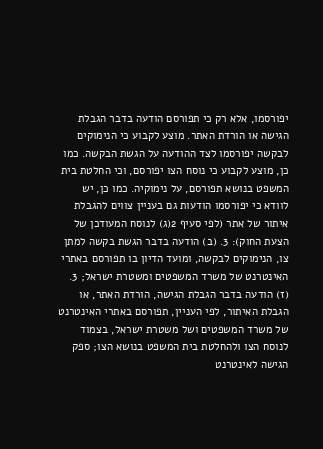יפורסמו, אלא רק כי תפורסם הודעה בדבר הגבלת הגישה או הורדת האתר. מוצע לקבוע כי הנימוקים לבקשה יפורסמו לצד ההודעה על הגשת הבקשה. כמו כן, מוצע לקבוע כי נוסח הצו יפורסם, וכי החלטת בית המשפט בנושא תפורסם, על נימוקיה. כמו כן, יש לוודא כי יפורסמו הודעות גם בעניין צווים להגבלת איתור של אתר (לפי סעיף 2(ג) לנוסח המעודכן של הצעת החוק): 3. (ב) הודעה בדבר הגשת בקשה למתן צו, הנימוקים לבקשה, ומועד הדיון בו תפורסם באתרי האינטרנט של משרד המשפטים ומשטרת ישראל; 3. (ז) הודעה בדבר הגבלת הגישה, הורדת האתר, או הגבלת האיתור, לפי העניין, תפורסם באתרי האינטרנט של משרד המשפטים ושל משטרת ישראל, בצמוד לנוסח הצו ולהחלטת בית המשפט בנושא הצו; ספק הגישה לאינטרנט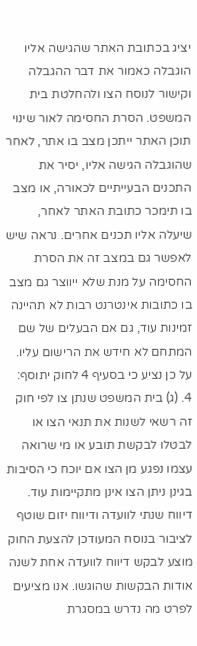יציג בכתובת האתר שהגישה אליו הוגבלה כאמור את דבר ההגבלה וקישור לנוסח הצו ולהחלטת בית המשפט. הסרת החסימה לאור שינוי תוכן האתר ייתכן מצב בו אתר, לאחר שהוגבלה הגישה אליו, יסיר את התכנים הבעייתיים לכאורה, או מצב בו תימכר כתובת האתר לאחר, שיעלה אליו תכנים אחרים. נראה שיש לאפשר גם במצב זה את הסרת החסימה על מנת שלא ייווצר גם מצב בו כתובות אינטרנט רבות לא תהיינה זמינות עוד, גם אם הבעלים של שם המתחם לא חידש את הרישום עליו. על כן נציע כי בסעיף 4 לחוק יתוסף: 4. (ג) בית המשפט שנתן צו לפי חוק זה רשאי לשנות את תנאי הצו או לבטלו לבקשת תובע או מי שרואה עצמו נפגע מן הצו אם יוכח כי הסיבות בגינן ניתן הצו אינן מתקיימות עוד. דיווח שנתי לוועדה ודיווח יזום שוטף לציבור בנוסח המעודכן להצעת החוק מוצע לבקש דיווח לוועדה אחת לשנה אודות הבקשות שהוגשו. אנו מציעים לפרט מה נדרש במסגרת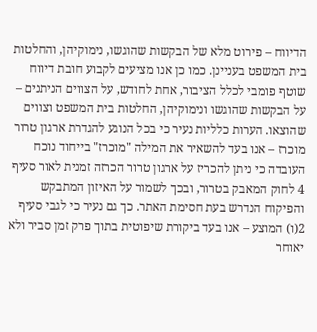הדיווח – פירוט מלא של הבקשות שהוגשו, נימוקיהן, והחלטות בית המשפט בעניינן. כמו כן אנו מציעים לקבוע חובת דיווח שוטף פומבי לכלל הציבור, אחת לחודש, על הצווים הניתנים – על הבקשות שהוגשו ונימוקיהן, החלטות בית המשפט וצווים שהוצאו. הערות כלליות נעיר כי בכל הנוגע להגדרת ארגון טרור מוכרז – אנו בעד להשאיר את המילה "מוכרז" בייחוד נוכח העובדה כי ניתן להכריז על ארגון טרור הכרזה זמנית לאור סעיף 4 לחוק המאבק בטרור, ובכך לשמור על האיזון המתבקש והפיקוח הנדרש בעת חסימת האתר. כך גם נעיר כי לגבי סעיף 2(ו) המוצע – אנו בעד ביקורת שיפוטית בתוך פרק זמן סביר ולא יאוחר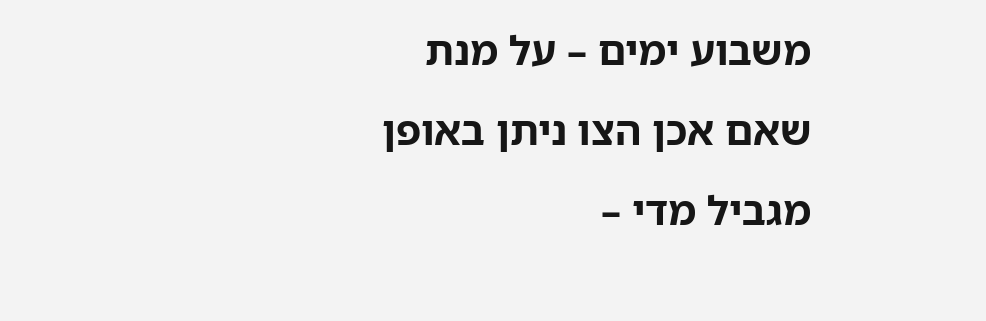משבוע ימים – על מנת שאם אכן הצו ניתן באופן מגביל מדי –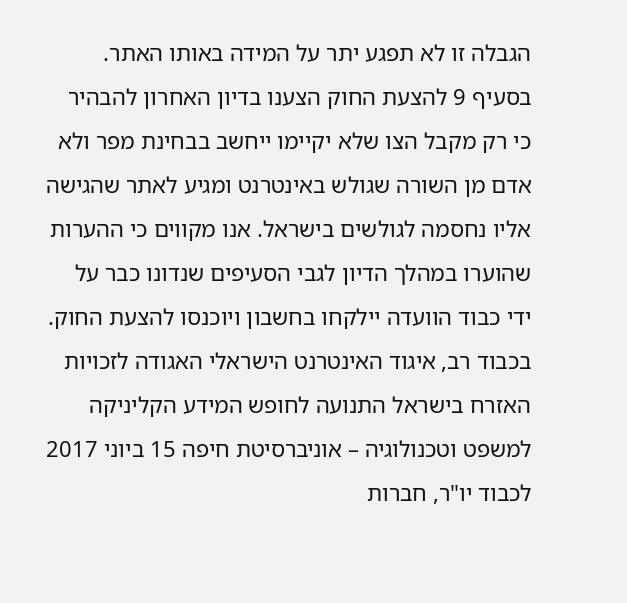הגבלה זו לא תפגע יתר על המידה באותו האתר. בסעיף 9 להצעת החוק הצענו בדיון האחרון להבהיר כי רק מקבל הצו שלא יקיימו ייחשב בבחינת מפר ולא אדם מן השורה שגולש באינטרנט ומגיע לאתר שהגישה אליו נחסמה לגולשים בישראל. אנו מקווים כי ההערות שהוערו במהלך הדיון לגבי הסעיפים שנדונו כבר על ידי כבוד הוועדה יילקחו בחשבון ויוכנסו להצעת החוק. בכבוד רב, איגוד האינטרנט הישראלי האגודה לזכויות האזרח בישראל התנועה לחופש המידע הקליניקה למשפט וטכנולוגיה – אוניברסיטת חיפה 15 ביוני 2017 לכבוד יו"ר, חברות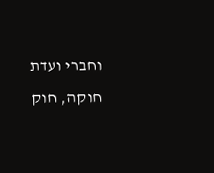וחברי ועדת חוקה, חוק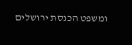ומשפט הכנסת ירושלים